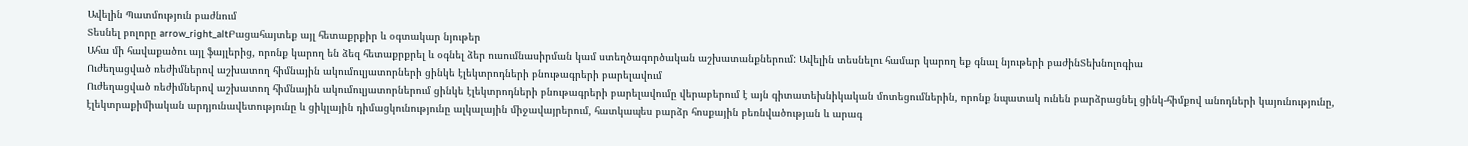Ավելին Պատմություն բաժնում
Տեսնել բոլորը arrow_right_altԲացահայտեք այլ հետաքրքիր և օգտակար նյութեր
Ահա մի հավաքածու այլ ֆայլերից, որոնք կարող են ձեզ հետաքրքրել և օգնել ձեր ուսումնասիրման կամ ստեղծագործական աշխատանքներում: Ավելին տեսնելու համար կարող եք գնալ նյութերի բաժինՏեխնոլոգիա
Ուժեղացված ռեժիմներով աշխատող հիմնային ակումուլյատորների ցինկե էլեկտրոդների բնութագրերի բարելավում
Ուժեղացված ռեժիմներով աշխատող հիմնային ակումուլյատորներում ցինկե էլեկտրոդների բնութագրերի բարելավումը վերաբերում է այն գիտատեխնիկական մոտեցումներին, որոնք նպատակ ունեն բարձրացնել ցինկ-հիմքով անոդների կայունությունը, էլեկտրաքիմիական արդյունավետությունը և ցիկլային դիմացկունությունը ալկալային միջավայրերում, հատկապես բարձր հոսքային բեռնվածության և արագ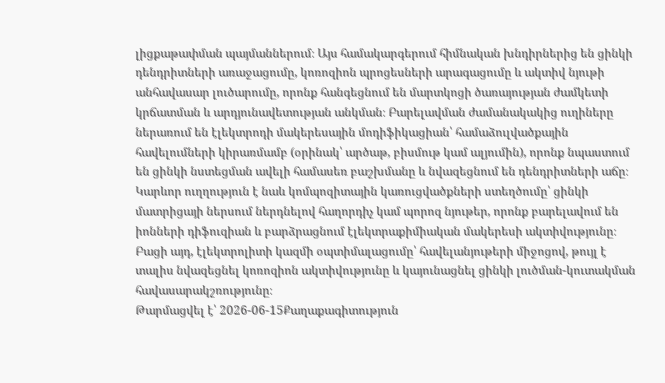լիցքաթափման պայմաններում։ Այս համակարգերում հիմնական խնդիրներից են ցինկի դենդրիտների առաջացումը, կոռոզիոն պրոցեսների արագացումը և ակտիվ նյութի անհավասար լուծարումը, որոնք հանգեցնում են մարտկոցի ծառայության ժամկետի կրճատման և արդյունավետության անկման։ Բարելավման ժամանակակից ուղիները ներառում են էլեկտրոդի մակերեսային մոդիֆիկացիան՝ համաձուլվածքային հավելումների կիրառմամբ (օրինակ՝ արծաթ, բիսմութ կամ ալյումին), որոնք նպաստում են ցինկի նստեցման ավելի համասեռ բաշխմանը և նվազեցնում են դենդրիտների աճը։ Կարևոր ուղղություն է նաև կոմպոզիտային կառուցվածքների ստեղծումը՝ ցինկի մատրիցայի ներսում ներդնելով հաղորդիչ կամ պորոզ նյութեր, որոնք բարելավում են իոնների դիֆուզիան և բարձրացնում էլեկտրաքիմիական մակերեսի ակտիվությունը։ Բացի այդ, էլեկտրոլիտի կազմի օպտիմալացումը՝ հավելանյութերի միջոցով, թույլ է տալիս նվազեցնել կոռոզիոն ակտիվությունը և կայունացնել ցինկի լուծման-կուտակման հավասարակշռությունը։
Թարմացվել է՝ 2026-06-15Քաղաքագիտություն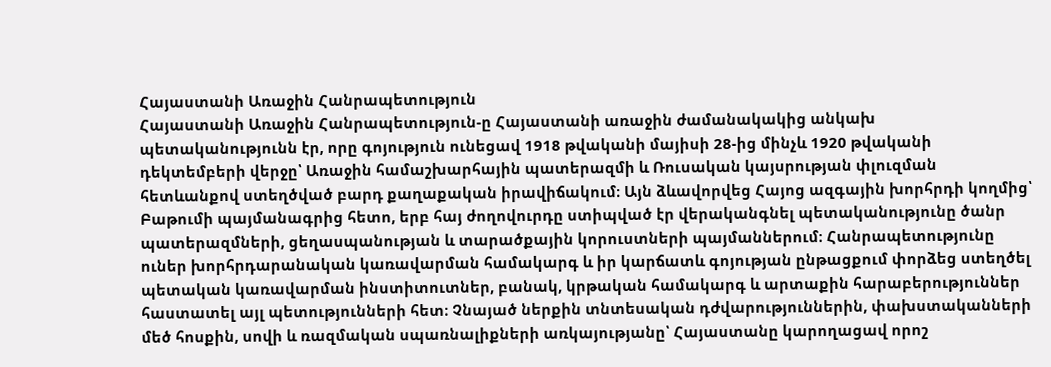Հայաստանի Առաջին Հանրապետություն
Հայաստանի Առաջին Հանրապետություն-ը Հայաստանի առաջին ժամանակակից անկախ պետականությունն էր, որը գոյություն ունեցավ 1918 թվականի մայիսի 28-ից մինչև 1920 թվականի դեկտեմբերի վերջը՝ Առաջին համաշխարհային պատերազմի և Ռուսական կայսրության փլուզման հետևանքով ստեղծված բարդ քաղաքական իրավիճակում։ Այն ձևավորվեց Հայոց ազգային խորհրդի կողմից՝ Բաթումի պայմանագրից հետո, երբ հայ ժողովուրդը ստիպված էր վերականգնել պետականությունը ծանր պատերազմների, ցեղասպանության և տարածքային կորուստների պայմաններում։ Հանրապետությունը ուներ խորհրդարանական կառավարման համակարգ և իր կարճատև գոյության ընթացքում փորձեց ստեղծել պետական կառավարման ինստիտուտներ, բանակ, կրթական համակարգ և արտաքին հարաբերություններ հաստատել այլ պետությունների հետ։ Չնայած ներքին տնտեսական դժվարություններին, փախստականների մեծ հոսքին, սովի և ռազմական սպառնալիքների առկայությանը՝ Հայաստանը կարողացավ որոշ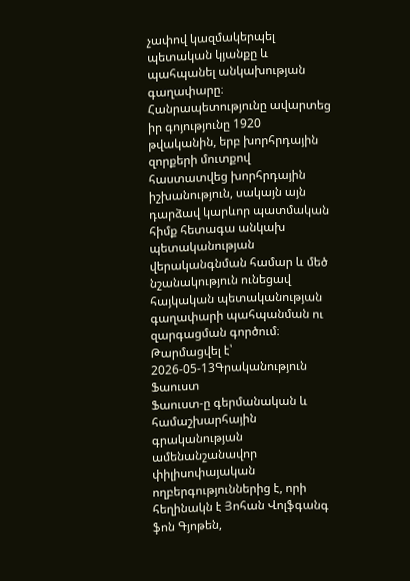չափով կազմակերպել պետական կյանքը և պահպանել անկախության գաղափարը։ Հանրապետությունը ավարտեց իր գոյությունը 1920 թվականին, երբ խորհրդային զորքերի մուտքով հաստատվեց խորհրդային իշխանություն, սակայն այն դարձավ կարևոր պատմական հիմք հետագա անկախ պետականության վերականգնման համար և մեծ նշանակություն ունեցավ հայկական պետականության գաղափարի պահպանման ու զարգացման գործում։
Թարմացվել է՝ 2026-05-13Գրականություն
Ֆաուստ
Ֆաուստ-ը գերմանական և համաշխարհային գրականության ամենանշանավոր փիլիսոփայական ողբերգություններից է, որի հեղինակն է Յոհան Վոլֆգանգ ֆոն Գյոթեն,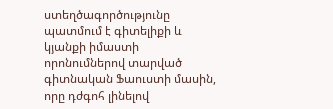ստեղծագործությունը պատմում է գիտելիքի և կյանքի իմաստի որոնումներով տարված գիտնական Ֆաուստի մասին, որը դժգոհ լինելով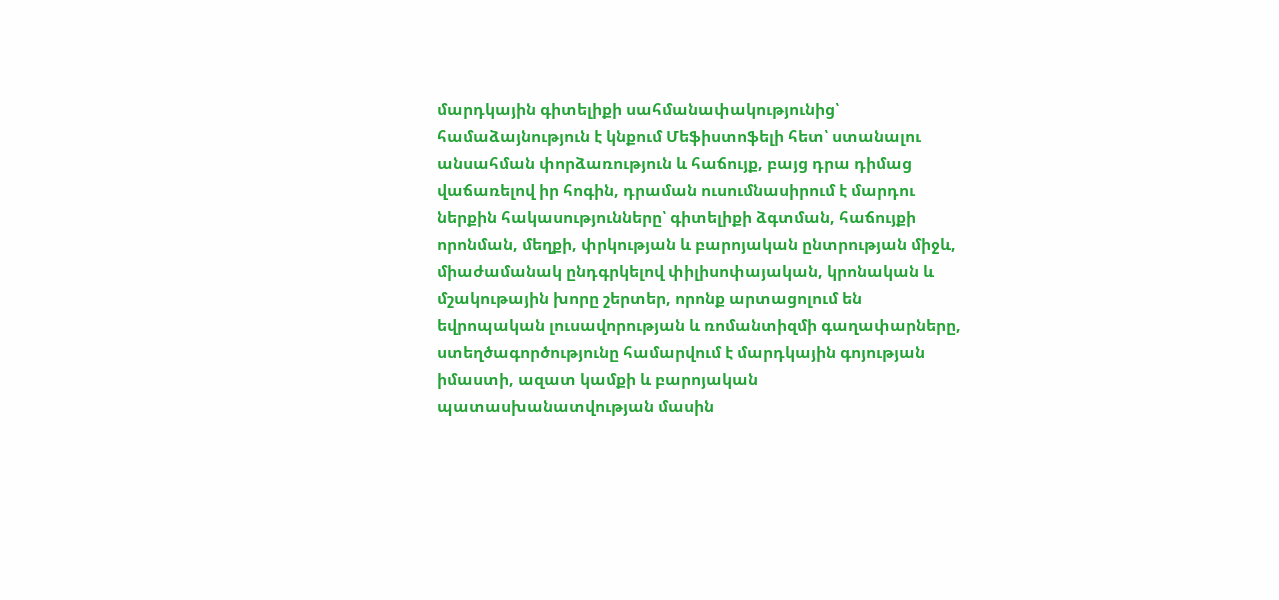մարդկային գիտելիքի սահմանափակությունից՝ համաձայնություն է կնքում Մեֆիստոֆելի հետ՝ ստանալու անսահման փորձառություն և հաճույք, բայց դրա դիմաց վաճառելով իր հոգին, դրաման ուսումնասիրում է մարդու ներքին հակասությունները՝ գիտելիքի ձգտման, հաճույքի որոնման, մեղքի, փրկության և բարոյական ընտրության միջև, միաժամանակ ընդգրկելով փիլիսոփայական, կրոնական և մշակութային խորը շերտեր, որոնք արտացոլում են եվրոպական լուսավորության և ռոմանտիզմի գաղափարները, ստեղծագործությունը համարվում է մարդկային գոյության իմաստի, ազատ կամքի և բարոյական պատասխանատվության մասին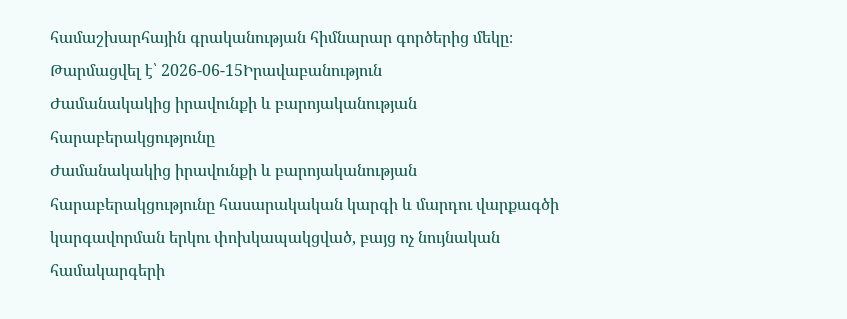համաշխարհային գրականության հիմնարար գործերից մեկը։
Թարմացվել է՝ 2026-06-15Իրավաբանություն
Ժամանակակից իրավունքի և բարոյականության հարաբերակցությունը
Ժամանակակից իրավունքի և բարոյականության հարաբերակցությունը հասարակական կարգի և մարդու վարքագծի կարգավորման երկու փոխկապակցված, բայց ոչ նույնական համակարգերի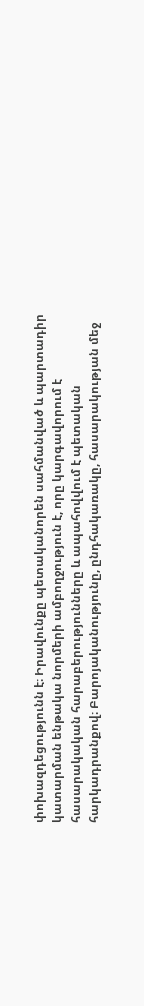փոխազդեցությունն է։ Իրավունքը պետականորեն սահմանված և պարտադիր կատարման ենթակա նորմերի ամբողջություն է, որը կարգավորում է հասարակական հարաբերությունները և ապահովվում է պետական հարկադրանքով։ Բարոյականությունը, ընդհակառակը, հասարակության մեջ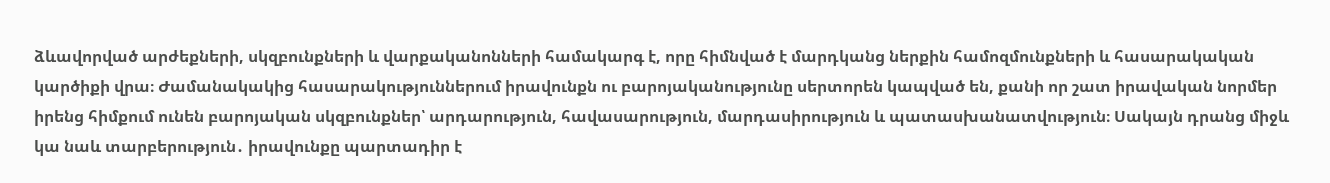ձևավորված արժեքների, սկզբունքների և վարքականոնների համակարգ է, որը հիմնված է մարդկանց ներքին համոզմունքների և հասարակական կարծիքի վրա։ Ժամանակակից հասարակություններում իրավունքն ու բարոյականությունը սերտորեն կապված են, քանի որ շատ իրավական նորմեր իրենց հիմքում ունեն բարոյական սկզբունքներ՝ արդարություն, հավասարություն, մարդասիրություն և պատասխանատվություն։ Սակայն դրանց միջև կա նաև տարբերություն․ իրավունքը պարտադիր է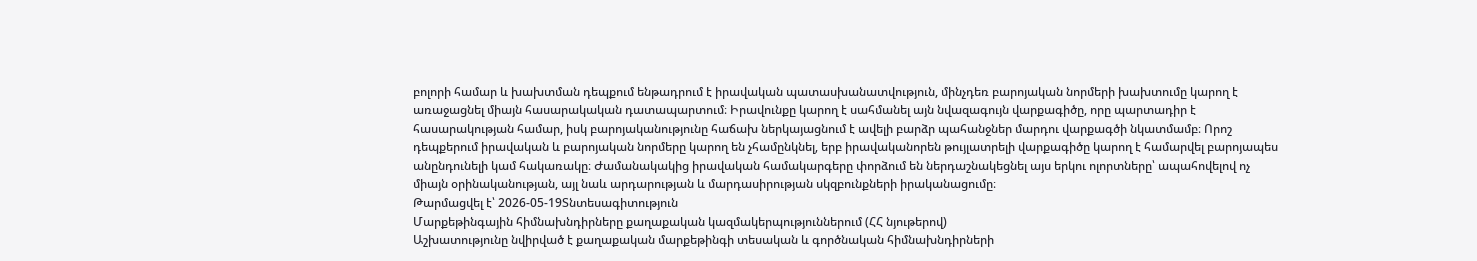բոլորի համար և խախտման դեպքում ենթադրում է իրավական պատասխանատվություն, մինչդեռ բարոյական նորմերի խախտումը կարող է առաջացնել միայն հասարակական դատապարտում։ Իրավունքը կարող է սահմանել այն նվազագույն վարքագիծը, որը պարտադիր է հասարակության համար, իսկ բարոյականությունը հաճախ ներկայացնում է ավելի բարձր պահանջներ մարդու վարքագծի նկատմամբ։ Որոշ դեպքերում իրավական և բարոյական նորմերը կարող են չհամընկնել, երբ իրավականորեն թույլատրելի վարքագիծը կարող է համարվել բարոյապես անընդունելի կամ հակառակը։ Ժամանակակից իրավական համակարգերը փորձում են ներդաշնակեցնել այս երկու ոլորտները՝ ապահովելով ոչ միայն օրինականության, այլ նաև արդարության և մարդասիրության սկզբունքների իրականացումը։
Թարմացվել է՝ 2026-05-19Տնտեսագիտություն
Մարքեթինգային հիմնախնդիրները քաղաքական կազմակերպություններում (ՀՀ նյութերով)
Աշխատությունը նվիրված է քաղաքական մարքեթինգի տեսական և գործնական հիմնախնդիրների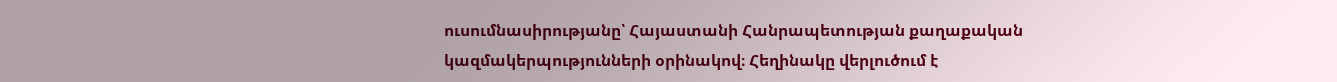ուսումնասիրությանը՝ Հայաստանի Հանրապետության քաղաքական կազմակերպությունների օրինակով։ Հեղինակը վերլուծում է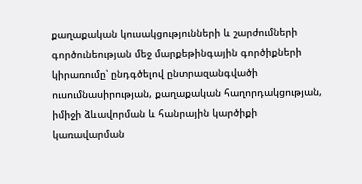քաղաքական կուսակցությունների և շարժումների գործունեության մեջ մարքեթինգային գործիքների կիրառումը՝ ընդգծելով ընտրազանգվածի ուսումնասիրության, քաղաքական հաղորդակցության, իմիջի ձևավորման և հանրային կարծիքի կառավարման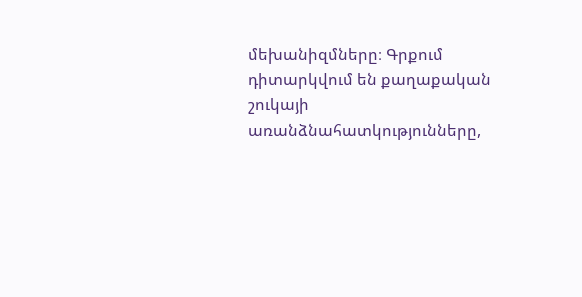մեխանիզմները։ Գրքում դիտարկվում են քաղաքական շուկայի առանձնահատկությունները,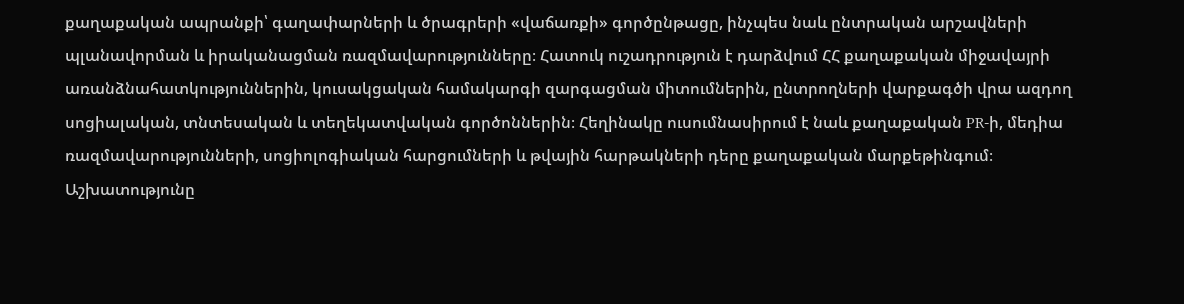քաղաքական ապրանքի՝ գաղափարների և ծրագրերի «վաճառքի» գործընթացը, ինչպես նաև ընտրական արշավների պլանավորման և իրականացման ռազմավարությունները։ Հատուկ ուշադրություն է դարձվում ՀՀ քաղաքական միջավայրի առանձնահատկություններին, կուսակցական համակարգի զարգացման միտումներին, ընտրողների վարքագծի վրա ազդող սոցիալական, տնտեսական և տեղեկատվական գործոններին։ Հեղինակը ուսումնասիրում է նաև քաղաքական PR-ի, մեդիա ռազմավարությունների, սոցիոլոգիական հարցումների և թվային հարթակների դերը քաղաքական մարքեթինգում։ Աշխատությունը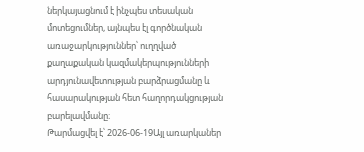ներկայացնում է ինչպես տեսական մոտեցումներ, այնպես էլ գործնական առաջարկություններ՝ ուղղված քաղաքական կազմակերպությունների արդյունավետության բարձրացմանը և հասարակության հետ հաղորդակցության բարելավմանը։
Թարմացվել է՝ 2026-06-19Այլ առարկաներ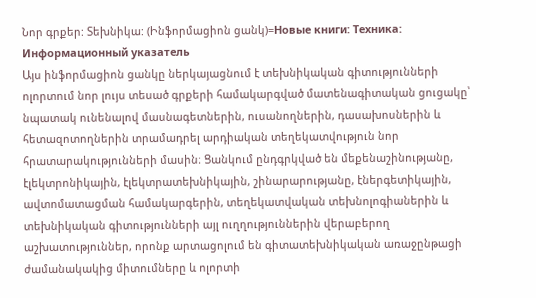Նոր գրքեր: Տեխնիկա: (Ինֆորմացիոն ցանկ)=Новые книги: Техника: Информационный указатель
Այս ինֆորմացիոն ցանկը ներկայացնում է տեխնիկական գիտությունների ոլորտում նոր լույս տեսած գրքերի համակարգված մատենագիտական ցուցակը՝ նպատակ ունենալով մասնագետներին, ուսանողներին, դասախոսներին և հետազոտողներին տրամադրել արդիական տեղեկատվություն նոր հրատարակությունների մասին։ Ցանկում ընդգրկված են մեքենաշինությանը, էլեկտրոնիկային, էլեկտրատեխնիկային, շինարարությանը, էներգետիկային, ավտոմատացման համակարգերին, տեղեկատվական տեխնոլոգիաներին և տեխնիկական գիտությունների այլ ուղղություններին վերաբերող աշխատություններ, որոնք արտացոլում են գիտատեխնիկական առաջընթացի ժամանակակից միտումները և ոլորտի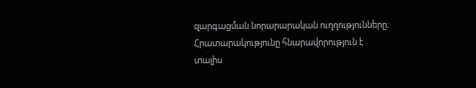զարգացման նորարարական ուղղությունները։ Հրատարակությունը հնարավորություն է տալիս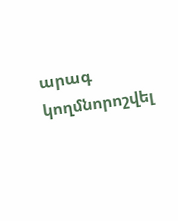արագ կողմնորոշվել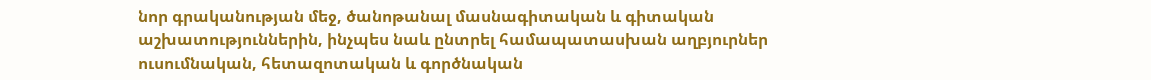նոր գրականության մեջ, ծանոթանալ մասնագիտական և գիտական աշխատություններին, ինչպես նաև ընտրել համապատասխան աղբյուրներ ուսումնական, հետազոտական և գործնական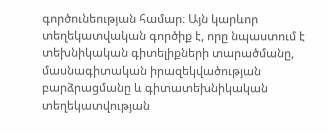գործունեության համար։ Այն կարևոր տեղեկատվական գործիք է, որը նպաստում է տեխնիկական գիտելիքների տարածմանը, մասնագիտական իրազեկվածության բարձրացմանը և գիտատեխնիկական տեղեկատվության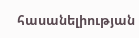հասանելիության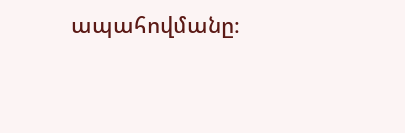ապահովմանը։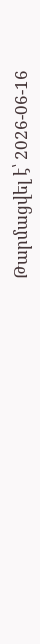Թարմացվել է՝ 2026-06-16